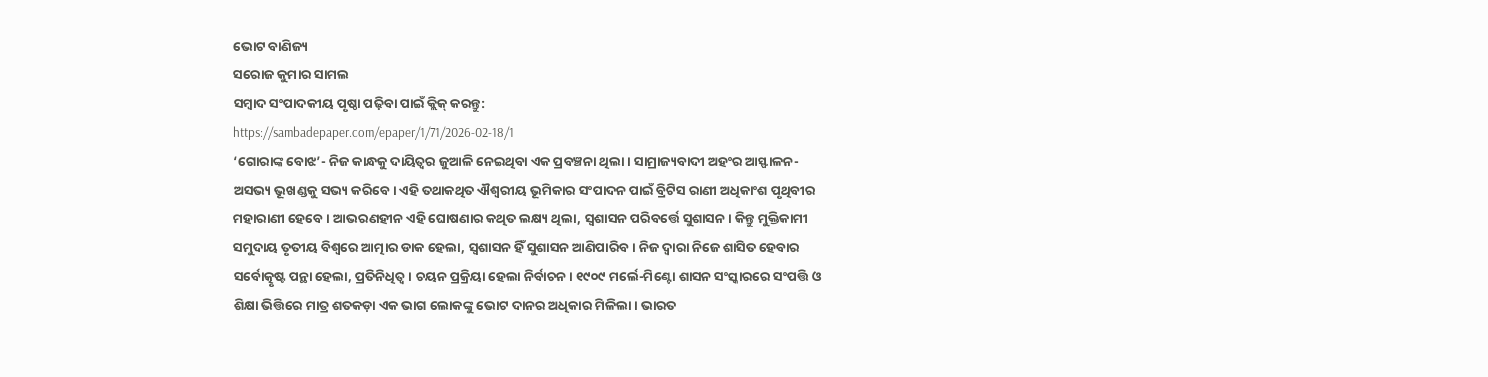ଭୋଟ ବାଣିଜ୍ୟ
ସରୋଜ କୁମାର ସାମଲ
ସମ୍ବାଦ ସଂପାଦକୀୟ ପୃଷ୍ଠା ପଢ଼ିବା ପାଇଁ କ୍ଲିକ୍ କରନ୍ତୁ:
https://sambadepaper.com/epaper/1/71/2026-02-18/1
‘ଗୋରାଙ୍କ ବୋଝ’- ନିଜ କାନ୍ଧକୁ ଦାୟିତ୍ବର ଜୁଆଳି ନେଇଥିବା ଏକ ପ୍ରବଞ୍ଚନା ଥିଲା। ସାମ୍ରାଜ୍ୟବାଦୀ ଅହଂର ଆସ୍ଫାଳନ- ଅସଭ୍ୟ ଭୂଖଣ୍ଡକୁ ସଭ୍ୟ କରିବେ। ଏହି ତଥାକଥିତ ଐଶ୍ବରୀୟ ଭୂମିକାର ସଂପାଦନ ପାଇଁ ବ୍ରିଟିସ ରାଣୀ ଅଧିକାଂଶ ପୃଥିବୀର ମହାରାଣୀ ହେବେ। ଆଭରଣହୀନ ଏହି ଘୋଷଣାର କଥିତ ଲକ୍ଷ୍ୟ ଥିଲା, ସ୍ବଶାସନ ପରିବର୍ତ୍ତେ ସୁଶାସନ। କିନ୍ତୁ ମୁକ୍ତିକାମୀ ସମୁଦାୟ ତୃତୀୟ ବିଶ୍ବରେ ଆତ୍ମାର ଡାକ ହେଲା, ସ୍ବଶାସନ ହିଁ ସୁଶାସନ ଆଣିପାରିବ। ନିଜ ଦ୍ବାରା ନିଜେ ଶାସିତ ହେବାର ସର୍ବୋତ୍କୃଷ୍ଟ ପନ୍ଥା ହେଲା, ପ୍ରତିନିଧିତ୍ବ। ଚୟନ ପ୍ରକ୍ରିୟା ହେଲା ନିର୍ବାଚନ। ୧୯୦୯ ମର୍ଲେ-ମିଣ୍ଟୋ ଶାସନ ସଂସ୍କାରରେ ସଂପତ୍ତି ଓ ଶିକ୍ଷା ଭିତ୍ତିରେ ମାତ୍ର ଶତକଡ଼ା ଏକ ଭାଗ ଲୋକଙ୍କୁ ଭୋଟ ଦାନର ଅଧିକାର ମିଳିଲା। ଭାରତ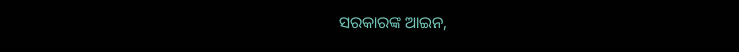ସରକାରଙ୍କ ଆଇନ,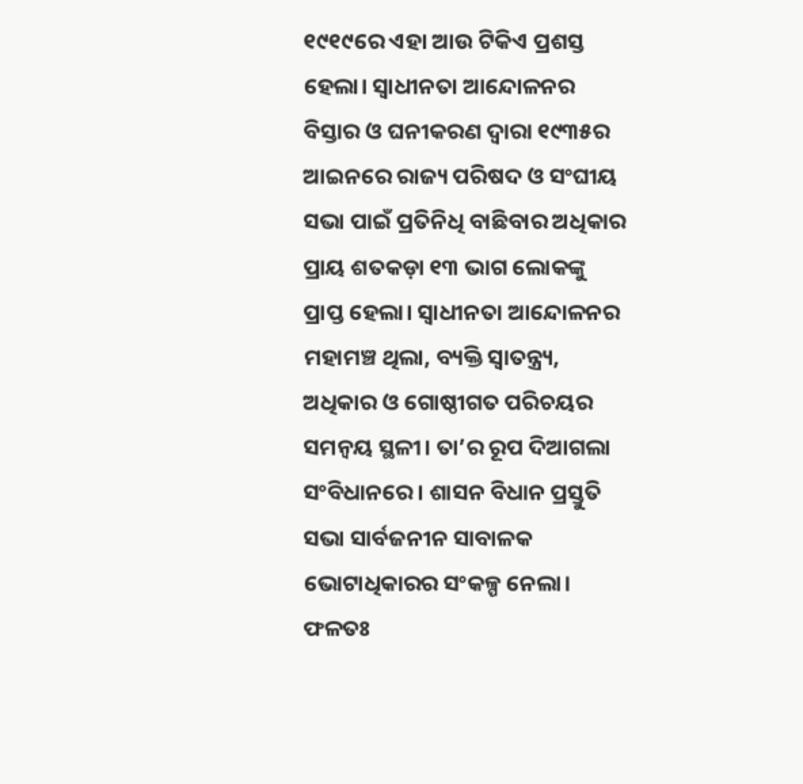୧୯୧୯ରେ ଏହା ଆଉ ଟିକିଏ ପ୍ରଶସ୍ତ ହେଲା। ସ୍ବାଧୀନତା ଆନ୍ଦୋଳନର ବିସ୍ତାର ଓ ଘନୀକରଣ ଦ୍ବାରା ୧୯୩୫ର ଆଇନରେ ରାଜ୍ୟ ପରିଷଦ ଓ ସଂଘୀୟ ସଭା ପାଇଁ ପ୍ରତିନିଧି ବାଛିବାର ଅଧିକାର ପ୍ରାୟ ଶତକଡ଼ା ୧୩ ଭାଗ ଲୋକଙ୍କୁ ପ୍ରାପ୍ତ ହେଲା। ସ୍ବାଧୀନତା ଆନ୍ଦୋଳନର ମହାମଞ୍ଚ ଥିଲା, ବ୍ୟକ୍ତି ସ୍ବାତନ୍ତ୍ର୍ୟ, ଅଧିକାର ଓ ଗୋଷ୍ଠୀଗତ ପରିଚୟର ସମନ୍ବୟ ସ୍ଥଳୀ। ତା’ର ରୂପ ଦିଆଗଲା ସଂବିଧାନରେ। ଶାସନ ବିଧାନ ପ୍ରସ୍ତୁତି ସଭା ସାର୍ବଜନୀନ ସାବାଳକ ଭୋଟାଧିକାରର ସଂକଳ୍ପ ନେଲା। ଫଳତଃ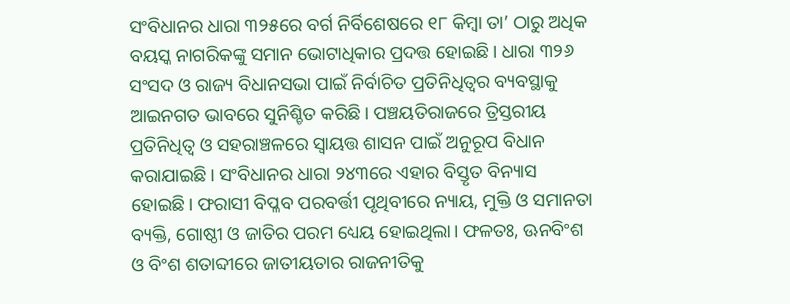ସଂବିଧାନର ଧାରା ୩୨୫ରେ ବର୍ଗ ନିର୍ବିଶେଷରେ ୧୮ କିମ୍ବା ତା’ ଠାରୁ ଅଧିକ ବୟସ୍କ ନାଗରିକଙ୍କୁ ସମାନ ଭୋଟାଧିକାର ପ୍ରଦତ୍ତ ହୋଇଛି। ଧାରା ୩୨୬ ସଂସଦ ଓ ରାଜ୍ୟ ବିଧାନସଭା ପାଇଁ ନିର୍ବାଚିତ ପ୍ରତିନିଧିତ୍ବର ବ୍ୟବସ୍ଥାକୁ ଆଇନଗତ ଭାବରେ ସୁନିଶ୍ଚିତ କରିଛି। ପଞ୍ଚୟତିରାଜରେ ତ୍ରିସ୍ତରୀୟ ପ୍ରତିନିଧିତ୍ବ ଓ ସହରାଞ୍ଚଳରେ ସ୍ବାୟତ୍ତ ଶାସନ ପାଇଁ ଅନୁରୂପ ବିଧାନ କରାଯାଇଛି। ସଂବିଧାନର ଧାରା ୨୪୩ରେ ଏହାର ବିସ୍ତୃତ ବିନ୍ୟାସ ହୋଇଛି। ଫରାସୀ ବିପ୍ଳବ ପରବର୍ତ୍ତୀ ପୃଥିବୀରେ ନ୍ୟାୟ, ମୁକ୍ତି ଓ ସମାନତା ବ୍ୟକ୍ତି, ଗୋଷ୍ଠୀ ଓ ଜାତିର ପରମ ଧ୍ୟେୟ ହୋଇଥିଲା। ଫଳତଃ, ଊନବିଂଶ ଓ ବିଂଶ ଶତାବ୍ଦୀରେ ଜାତୀୟତାର ରାଜନୀତିକୁ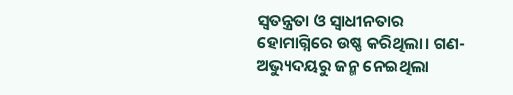ସ୍ବତନ୍ତ୍ରତା ଓ ସ୍ବାଧୀନତାର ହୋମାଗ୍ନିରେ ଉଷ୍ଣ କରିଥିଲା। ଗଣ-ଅଭ୍ୟୁଦୟରୁ ଜନ୍ମ ନେଇଥିଲା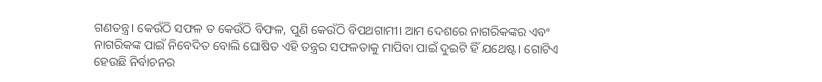ଗଣତନ୍ତ୍ର। କେଉଁଠି ସଫଳ ତ କେଉଁଠି ବିଫଳ, ପୁଣି କେଉଁଠି ବିପଥଗାମୀ। ଆମ ଦେଶରେ ନାଗରିକଙ୍କର ଏବଂ ନାଗରିକଙ୍କ ପାଇଁ ନିବେଦିତ ବୋଲି ଘୋଷିତ ଏହି ତନ୍ତ୍ରର ସଫଳତାକୁ ମାପିବା ପାଇଁ ଦୁଇଟି ହିଁ ଯଥେଷ୍ଟ। ଗୋଟିଏ ହେଉଛି ନିର୍ବାଚନର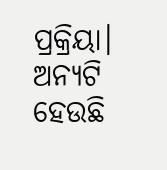ପ୍ରକ୍ରିୟା। ଅନ୍ୟଟି ହେଉଛି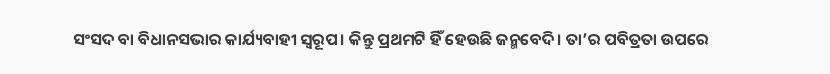ସଂସଦ ବା ବିଧାନସଭାର କାର୍ଯ୍ୟବାହୀ ସ୍ବରୂପ। କିନ୍ତୁ ପ୍ରଥମଟି ହିଁ ହେଉଛି ଜନ୍ମବେଦି। ତା’ର ପବିତ୍ରତା ଉପରେ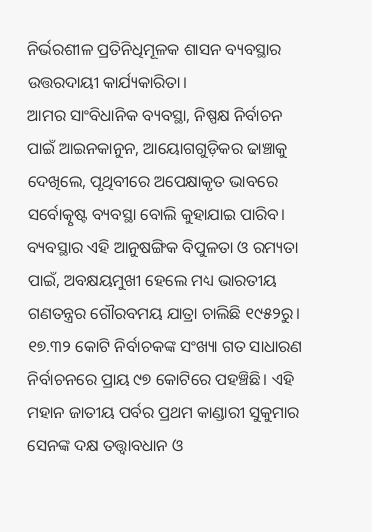ନିର୍ଭରଶୀଳ ପ୍ରତିନିଧିମୂଳକ ଶାସନ ବ୍ୟବସ୍ଥାର ଉତ୍ତରଦାୟୀ କାର୍ଯ୍ୟକାରିତା।
ଆମର ସାଂବିଧାନିକ ବ୍ୟବସ୍ଥା, ନିଷ୍ପକ୍ଷ ନିର୍ବାଚନ ପାଇଁ ଆଇନକାନୁନ, ଆୟୋଗଗୁଡ଼ିକର ଢାଞ୍ଚାକୁ ଦେଖିଲେ, ପୃଥିବୀରେ ଅପେକ୍ଷାକୃତ ଭାବରେ ସର୍ବୋତ୍କୃଷ୍ଟ ବ୍ୟବସ୍ଥା ବୋଲି କୁହାଯାଇ ପାରିବ। ବ୍ୟବସ୍ଥାର ଏହି ଆନୁଷଙ୍ଗିକ ବିପୁଳତା ଓ ରମ୍ୟତା ପାଇଁ, ଅବକ୍ଷୟମୁଖୀ ହେଲେ ମଧ୍ୟ ଭାରତୀୟ ଗଣତନ୍ତ୍ରର ଗୌରବମୟ ଯାତ୍ରା ଚାଲିଛି ୧୯୫୨ରୁ। ୧୭.୩୨ କୋଟି ନିର୍ବାଚକଙ୍କ ସଂଖ୍ୟା ଗତ ସାଧାରଣ ନିର୍ବାଚନରେ ପ୍ରାୟ ୯୭ କୋଟିରେ ପହଞ୍ଚିଛି। ଏହି ମହାନ ଜାତୀୟ ପର୍ବର ପ୍ରଥମ କାଣ୍ଡାରୀ ସୁକୁମାର ସେନଙ୍କ ଦକ୍ଷ ତତ୍ତ୍ବାବଧାନ ଓ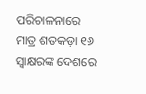ପରିଚାଳନାରେ ମାତ୍ର ଶତକଡ଼ା ୧୬ ସ୍ବାକ୍ଷରଙ୍କ ଦେଶରେ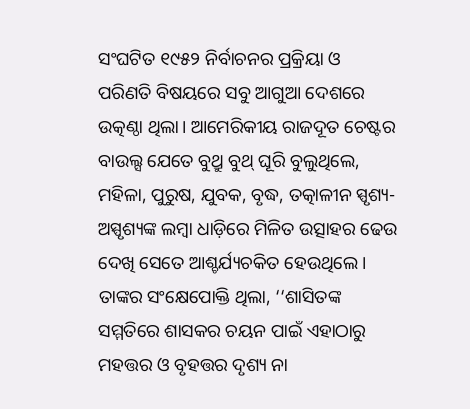ସଂଘଟିତ ୧୯୫୨ ନିର୍ବାଚନର ପ୍ରକ୍ରିୟା ଓ ପରିଣତି ବିଷୟରେ ସବୁ ଆଗୁଆ ଦେଶରେ ଉତ୍କଣ୍ଠା ଥିଲା। ଆମେରିକୀୟ ରାଜଦୂତ ଚେଷ୍ଟର ବାଉଲ୍ସ ଯେତେ ବୁଥ୍ରୁ ବୁଥ୍ ଘୂରି ବୁଲୁଥିଲେ, ମହିଳା, ପୁରୁଷ, ଯୁବକ, ବୃଦ୍ଧ, ତତ୍କାଳୀନ ସ୍ପୃଶ୍ୟ-ଅସ୍ପୃଶ୍ୟଙ୍କ ଲମ୍ବା ଧାଡ଼ିରେ ମିଳିତ ଉତ୍ସାହର ଢେଉ ଦେଖି ସେତେ ଆଶ୍ଚର୍ଯ୍ୟଚକିତ ହେଉଥିଲେ। ତାଙ୍କର ସଂକ୍ଷେପୋକ୍ତି ଥିଲା, ‘‘ଶାସିତଙ୍କ ସମ୍ମତିରେ ଶାସକର ଚୟନ ପାଇଁ ଏହାଠାରୁ ମହତ୍ତର ଓ ବୃହତ୍ତର ଦୃଶ୍ୟ ନା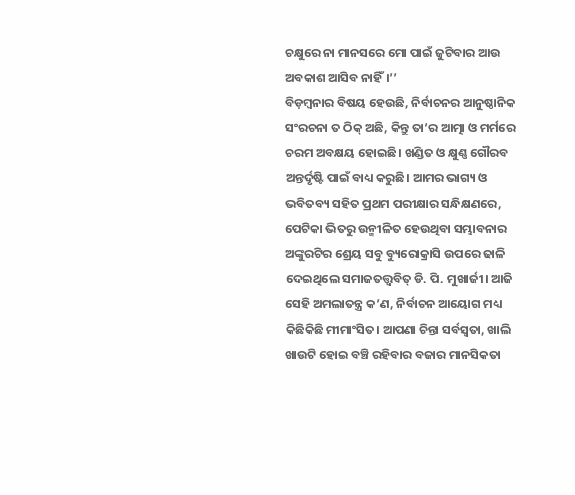ଚକ୍ଷୁରେ ନା ମାନସରେ ମୋ ପାଇଁ ଜୁଟିବାର ଆଉ ଅବକାଶ ଆସିବ ନାହିଁ।’’
ବିଡ଼ମ୍ବନାର ବିଷୟ ହେଉଛି, ନିର୍ବାଚନର ଆନୁଷ୍ଠାନିକ ସଂରଚନା ତ ଠିକ୍ ଅଛି, କିନ୍ତୁ ତା’ର ଆତ୍ମା ଓ ମର୍ମରେ ଚରମ ଅବକ୍ଷୟ ହୋଇଛି। ଖଣ୍ଡିତ ଓ କ୍ଷୁଣ୍ଣ ଗୌରବ ଅନ୍ତର୍ଦୃଷ୍ଟି ପାଇଁ ବାଧ୍ୟ କରୁଛି। ଆମର ଭାଗ୍ୟ ଓ ଭବିତବ୍ୟ ସହିତ ପ୍ରଥମ ପରୀକ୍ଷାର ସନ୍ଧିକ୍ଷଣରେ, ପେଟିକା ଭିତରୁ ଉନ୍ମୀଳିତ ହେଉଥିବା ସମ୍ଭାବନାର ଅଙ୍କୁରଟିର ଶ୍ରେୟ ସବୁ ବ୍ୟୁରୋକ୍ରାସି ଉପରେ ଢାଳି ଦେଇଥିଲେ ସମାଜତତ୍ତ୍ବବିତ୍ ଡି. ପି. ମୁଖାର୍ଜୀ। ଆଜି ସେହି ଅମଲାତନ୍ତ୍ର କ’ଣ, ନିର୍ବାଚନ ଆୟୋଗ ମଧ୍ୟ କିଛିକିଛି ମୀମାଂସିତ। ଆପଣା ଚିନ୍ତା ସର୍ବସ୍ବତା, ଖାଲି ଖାଉଟି ହୋଇ ବଞ୍ଚି ରହିବାର ବଜାର ମାନସିକତା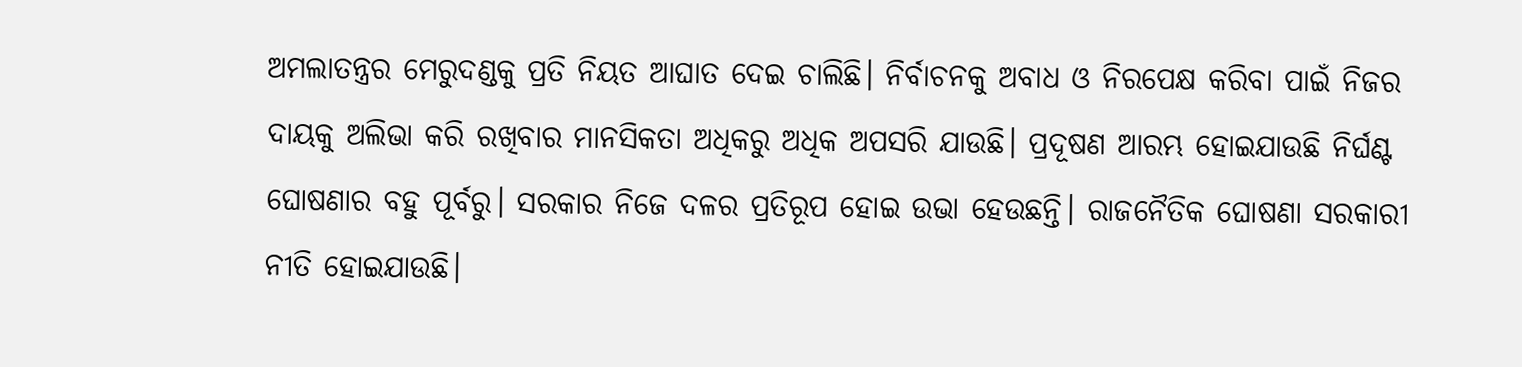ଅମଲାତନ୍ତ୍ରର ମେରୁଦଣ୍ଡକୁ ପ୍ରତି ନିୟତ ଆଘାତ ଦେଇ ଚାଲିଛି। ନିର୍ବାଚନକୁ ଅବାଧ ଓ ନିରପେକ୍ଷ କରିବା ପାଇଁ ନିଜର ଦାୟକୁ ଅଲିଭା କରି ରଖିବାର ମାନସିକତା ଅଧିକରୁ ଅଧିକ ଅପସରି ଯାଉଛି। ପ୍ରଦୂଷଣ ଆରମ୍ଭ ହୋଇଯାଉଛି ନିର୍ଘଣ୍ଟ ଘୋଷଣାର ବହୁ ପୂର୍ବରୁ। ସରକାର ନିଜେ ଦଳର ପ୍ରତିରୂପ ହୋଇ ଉଭା ହେଉଛନ୍ତି। ରାଜନୈତିକ ଘୋଷଣା ସରକାରୀ ନୀତି ହୋଇଯାଉଛି।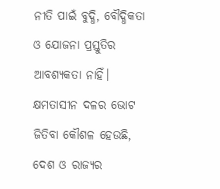ନୀତି ପାଇଁ ବୁଦ୍ଧି, ବୌଦ୍ଧିକତା ଓ ଯୋଜନା ପ୍ରସ୍ତୁତିର ଆବଶ୍ୟକତା ନାହିଁ। କ୍ଷମତାସୀନ ଦଳର ଭୋଟ ଜିତିବା କୌଶଳ ହେଉଛି, ଦେଶ ଓ ରାଜ୍ୟର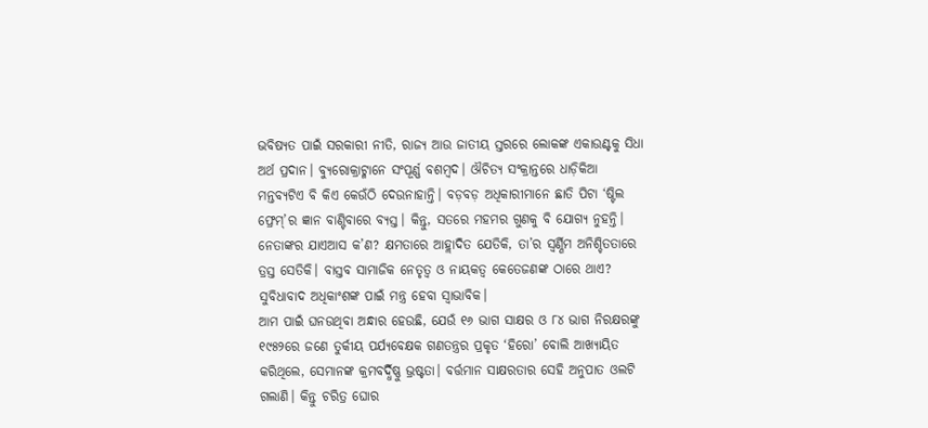ଭବିଷ୍ୟତ ପାଇଁ ସରକାରୀ ନୀତି, ରାଜ୍ୟ ଆଉ ଜାତୀୟ ସ୍ତରରେ ଲୋକଙ୍କ ଏକାଉଣ୍ଟକୁ ସିଧା ଅର୍ଥ ପ୍ରଦାନ। ବ୍ୟୁରୋକ୍ରାଟ୍ମାନେ ସଂପୂର୍ଣ୍ଣ ବଶମ୍ବଦ। ଔଚିତ୍ୟ ସଂକ୍ରାନ୍ତରେ ଧାଡ଼ିକିଆ ମନ୍ତବ୍ୟଟିଏ ବି କିଏ କେଉଁଠି ଦେଉନାହାନ୍ତି। ବଡ଼ବଡ଼ ଅଧିକାରୀମାନେ ଛାତି ପିଟା ‘ଷ୍ଟିଲ ଫ୍ରେମ୍’ର ଜ୍ଞାନ ବାଣ୍ଟିବାରେ ବ୍ୟସ୍ତ। କିନ୍ତୁ, ସତରେ ମହମର ଗୁଣକୁ ବି ଯୋଗ୍ୟ ନୁହନ୍ତି। ନେତାଙ୍କର ଯାଏଆସ କ’ଣ? କ୍ଷମତାରେ ଆହ୍ଲାଦିତ ଯେତିକି, ତା’ର ସ୍ବର୍ଣ୍ଣିମ ଅନିଶ୍ଚିତତାରେ ତ୍ରସ୍ତ ସେତିକି। ବାସ୍ତବ ସାମାଜିକ ନେତୃତ୍ବ ଓ ନାୟକତ୍ବ କେତେଜଣଙ୍କ ଠାରେ ଥାଏ? ସୁବିଧାବାଦ ଅଧିକାଂଶଙ୍କ ପାଇଁ ମନ୍ତ୍ର ହେବା ସ୍ବାଭାବିକ।
ଆମ ପାଇଁ ଘନଉଥିବା ଅନ୍ଧାର ହେଉଛି, ଯେଉଁ ୧୬ ଭାଗ ସାକ୍ଷର ଓ ୮୪ ଭାଗ ନିରକ୍ଷରଙ୍କୁ ୧୯୫୨ରେ ଜଣେ ତୁର୍କୀୟ ପର୍ଯ୍ୟବେକ୍ଷକ ଗଣତନ୍ତ୍ରର ପ୍ରକୃତ ‘ହିରୋ’ ବୋଲି ଆଖ୍ୟାୟିତ କରିଥିଲେ, ସେମାନଙ୍କ କ୍ରମବର୍ଦ୍ଧିଷ୍ଣୁ ଭ୍ରଷ୍ଟତା। ବର୍ତ୍ତମାନ ସାକ୍ଷରତାର ସେହି ଅନୁପାତ ଓଲଟି ଗଲାଣି। କିନ୍ତୁ ଚରିତ୍ର ଘୋର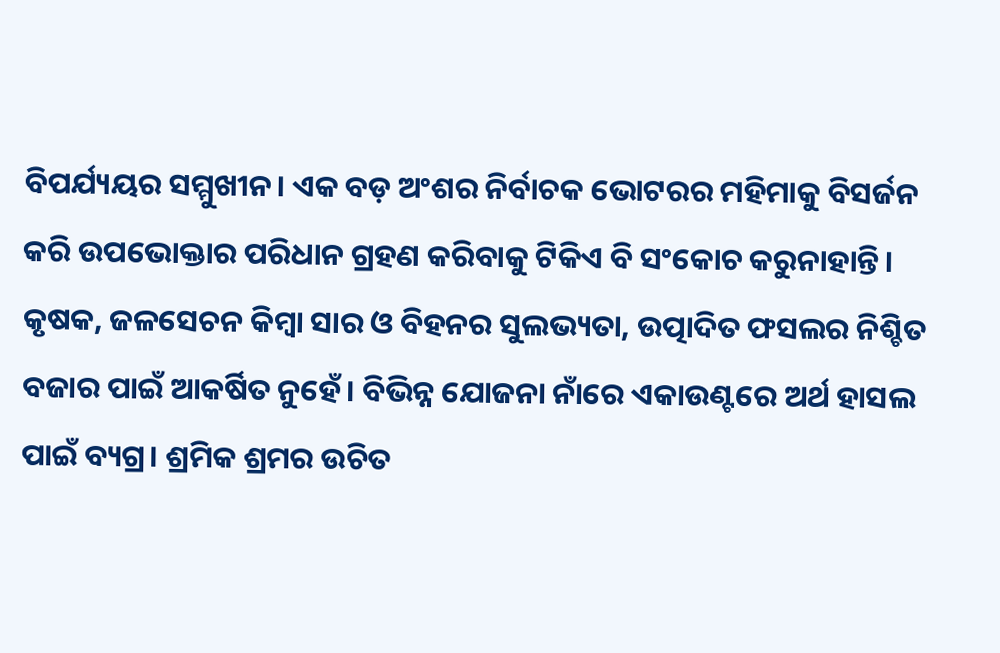ବିପର୍ଯ୍ୟୟର ସମ୍ମୁଖୀନ। ଏକ ବଡ଼ ଅଂଶର ନିର୍ବାଚକ ଭୋଟରର ମହିମାକୁ ବିସର୍ଜନ କରି ଉପଭୋକ୍ତାର ପରିଧାନ ଗ୍ରହଣ କରିବାକୁ ଟିକିଏ ବି ସଂକୋଚ କରୁନାହାନ୍ତି। କୃଷକ, ଜଳସେଚନ କିମ୍ବା ସାର ଓ ବିହନର ସୁଲଭ୍ୟତା, ଉତ୍ପାଦିତ ଫସଲର ନିଶ୍ଚିତ ବଜାର ପାଇଁ ଆକର୍ଷିତ ନୁହେଁ। ବିଭିନ୍ନ ଯୋଜନା ନାଁରେ ଏକାଉଣ୍ଟରେ ଅର୍ଥ ହାସଲ ପାଇଁ ବ୍ୟଗ୍ର। ଶ୍ରମିକ ଶ୍ରମର ଉଚିତ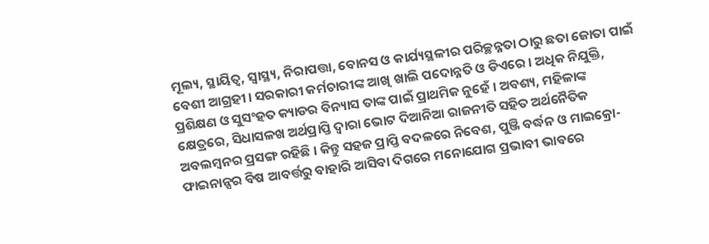ମୂଲ୍ୟ, ସ୍ଥାୟିତ୍ବ, ସ୍ବାସ୍ଥ୍ୟ, ନିରାପତ୍ତା, ବୋନସ ଓ କାର୍ଯ୍ୟସ୍ଥଳୀର ପରିଚ୍ଛନ୍ନତା ଠାରୁ ଛତା ଜୋତା ପାଇଁ ବେଶୀ ଆଗ୍ରହୀ। ସରକାରୀ କର୍ମଚାରୀଙ୍କ ଆଖି ଖାଲି ପଦୋନ୍ନତି ଓ ଡିଏରେ। ଅଧିକ ନିଯୁକ୍ତି, ପ୍ରଶିକ୍ଷଣ ଓ ସୁସଂହତ କ୍ୟାଡର ବିନ୍ୟାସ ତାଙ୍କ ପାଇଁ ପ୍ରାଥମିକ ନୁହେଁ। ଅବଶ୍ୟ, ମହିଳାଙ୍କ କ୍ଷେତ୍ରରେ, ସିଧାସଳଖ ଅର୍ଥପ୍ରାପ୍ତି ଦ୍ବାରା ଭୋଟ ଦିଆନିଆ ରାଜନୀତି ସହିତ ଅର୍ଥନୈତିକ ଅବଲମ୍ବନର ପ୍ରସଙ୍ଗ ରହିଛି। କିନ୍ତୁ ସହଜ ପ୍ରାପ୍ତି ବଦଳରେ ନିବେଶ, ପୁଞ୍ଜି ବର୍ଦ୍ଧନ ଓ ମାଇକ୍ରୋ-ଫାଇନାନ୍ସର ବିଷ ଆବର୍ତ୍ତରୁ ବାହାରି ଆସିବା ଦିଗରେ ମନୋଯୋଗ ପ୍ରଭାବୀ ଭାବରେ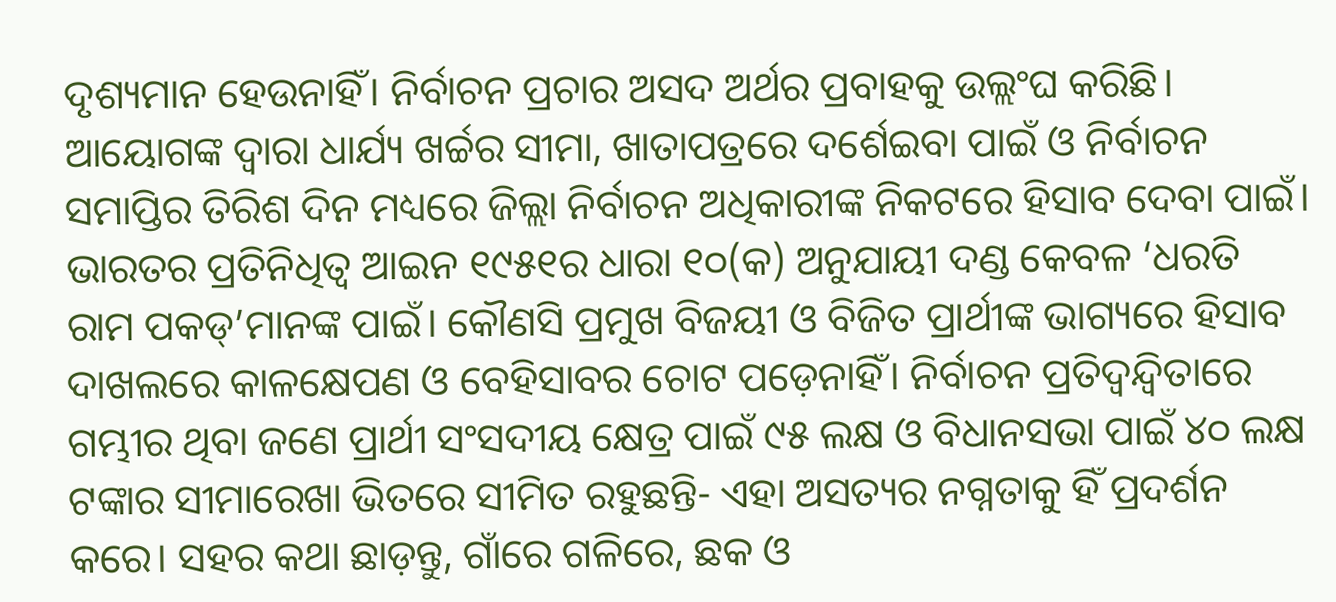ଦୃଶ୍ୟମାନ ହେଉନାହିଁ। ନିର୍ବାଚନ ପ୍ରଚାର ଅସଦ ଅର୍ଥର ପ୍ରବାହକୁ ଉଲ୍ଲଂଘ କରିଛି। ଆୟୋଗଙ୍କ ଦ୍ବାରା ଧାର୍ଯ୍ୟ ଖର୍ଚ୍ଚର ସୀମା, ଖାତାପତ୍ରରେ ଦର୍ଶେଇବା ପାଇଁ ଓ ନିର୍ବାଚନ ସମାପ୍ତିର ତିରିଶ ଦିନ ମଧ୍ୟରେ ଜିଲ୍ଲା ନିର୍ବାଚନ ଅଧିକାରୀଙ୍କ ନିକଟରେ ହିସାବ ଦେବା ପାଇଁ। ଭାରତର ପ୍ରତିନିଧିତ୍ବ ଆଇନ ୧୯୫୧ର ଧାରା ୧୦(କ) ଅନୁଯାୟୀ ଦଣ୍ଡ କେବଳ ‘ଧରତି ରାମ ପକଡ୍’ମାନଙ୍କ ପାଇଁ। କୌଣସି ପ୍ରମୁଖ ବିଜୟୀ ଓ ବିଜିତ ପ୍ରାର୍ଥୀଙ୍କ ଭାଗ୍ୟରେ ହିସାବ ଦାଖଲରେ କାଳକ୍ଷେପଣ ଓ ବେହିସାବର ଚୋଟ ପଡ଼େନାହିଁ। ନିର୍ବାଚନ ପ୍ରତିଦ୍ବନ୍ଦ୍ବିତାରେ ଗମ୍ଭୀର ଥିବା ଜଣେ ପ୍ରାର୍ଥୀ ସଂସଦୀୟ କ୍ଷେତ୍ର ପାଇଁ ୯୫ ଲକ୍ଷ ଓ ବିଧାନସଭା ପାଇଁ ୪୦ ଲକ୍ଷ ଟଙ୍କାର ସୀମାରେଖା ଭିତରେ ସୀମିତ ରହୁଛନ୍ତି- ଏହା ଅସତ୍ୟର ନଗ୍ନତାକୁ ହିଁ ପ୍ରଦର୍ଶନ କରେ। ସହର କଥା ଛାଡ଼ନ୍ତୁ, ଗାଁରେ ଗଳିରେ, ଛକ ଓ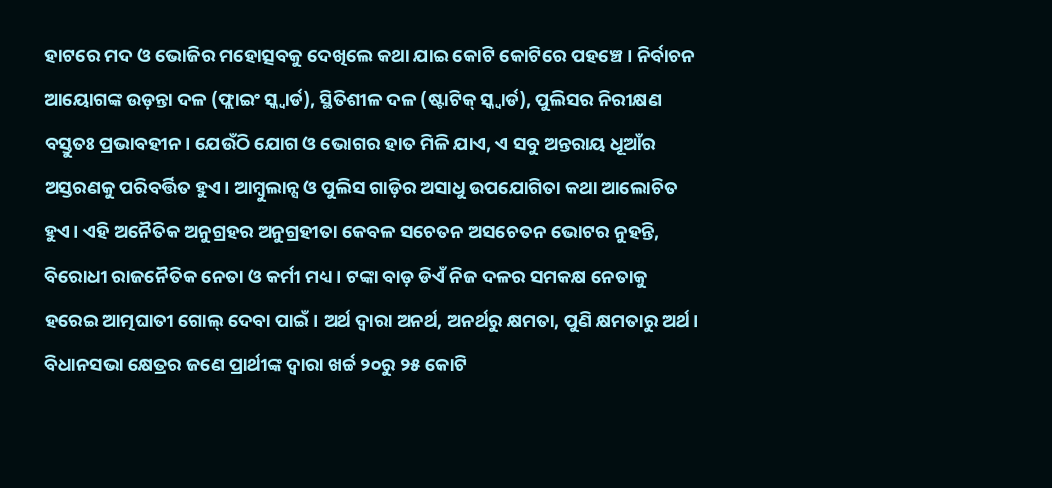ହାଟରେ ମଦ ଓ ଭୋଜିର ମହୋତ୍ସବକୁ ଦେଖିଲେ କଥା ଯାଇ କୋଟି କୋଟିରେ ପହଞ୍ଚେ। ନିର୍ବାଚନ ଆୟୋଗଙ୍କ ଉଡ଼ନ୍ତା ଦଳ (ଫ୍ଲାଇଂ ସ୍କ୍ବାର୍ଡ), ସ୍ଥିତିଶୀଳ ଦଳ (ଷ୍ଟାଟିକ୍ ସ୍କ୍ବାର୍ଡ), ପୁଲିସର ନିରୀକ୍ଷଣ ବସ୍ତୁତଃ ପ୍ରଭାବହୀନ। ଯେଉଁଠି ଯୋଗ ଓ ଭୋଗର ହାତ ମିଳି ଯାଏ, ଏ ସବୁ ଅନ୍ତରାୟ ଧୂଆଁର ଅସ୍ତରଣକୁ ପରିବର୍ତ୍ତିତ ହୁଏ। ଆମ୍ବୁଲାନ୍ସ ଓ ପୁଲିସ ଗାଡ଼ିର ଅସାଧୁ ଉପଯୋଗିତା କଥା ଆଲୋଚିତ ହୁଏ। ଏହି ଅନୈତିକ ଅନୁଗ୍ରହର ଅନୁଗ୍ରହୀତା କେବଳ ସଚେତନ ଅସଚେତନ ଭୋଟର ନୁହନ୍ତି, ବିରୋଧୀ ରାଜନୈତିକ ନେତା ଓ କର୍ମୀ ମଧ୍ୟ। ଟଙ୍କା ବାଡ଼ ଡିଏଁ ନିଜ ଦଳର ସମକକ୍ଷ ନେତାକୁ ହରେଇ ଆତ୍ମଘାତୀ ଗୋଲ୍ ଦେବା ପାଇଁ। ଅର୍ଥ ଦ୍ବାରା ଅନର୍ଥ, ଅନର୍ଥରୁ କ୍ଷମତା, ପୁଣି କ୍ଷମତାରୁ ଅର୍ଥ। ବିଧାନସଭା କ୍ଷେତ୍ରର ଜଣେ ପ୍ରାର୍ଥୀଙ୍କ ଦ୍ବାରା ଖର୍ଚ୍ଚ ୨୦ରୁ ୨୫ କୋଟି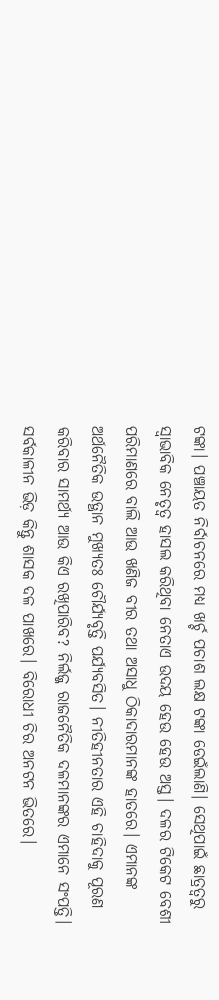ଟଙ୍କା। ପଞ୍ଚାୟତ ନିର୍ବାଚନରେ ମଧ୍ୟ ଖର୍ଚ୍ଚ ପଚାଶ ଲକ୍ଷ ଟଙ୍କା ଡେଇଁଲାଣି। ସେଥିପାଇଁ ଛାତ୍ରତ୍ବରୁ ସ୍ବାଭାବିକ ନେତୃତ୍ବ ହାସଲ କରିଥିବା ନେତାଏ ଉଦୟ ହେଉ ହେଉ ଅସ୍ତ। ଦଳର ଟିକେଟ ବେଶୀ ପରିମାଣରେ ବାଲି ଆଉ ଖଣିଜ ବୀର ତଥା ଅସାଧୁ ଠିକାଦାରମାନଙ୍କ ହାତରେ। ଏମାନଙ୍କ ଅର୍ଥନୈତିକ ଉତ୍ଥାନ ମୁଖ୍ୟତଃ ଚୌର୍ଯ୍ୟବୃତ୍ତି ପର୍ଯ୍ୟବସିତ। ନୀତିହୀନତାର ଏହି ଚାହିଦାକୁ ପୂରଣ କରିବାର ସାମର୍ଥ୍ୟ ଆଉ କିଏ ରଖିପାରିବ? ନିର୍ଲଜ୍ଜ ରାଜନୈତିକ ଦଳମାନଙ୍କର ଏମାନେ ସଂପତ୍ତି। ସର୍ବକାଳୀନ ଭିଡ଼ କିନ୍ତୁ ଶାସକ ଦଳ ପାଖରେ। ବିରୋଧୀ ଚିର ଅନଟନ ଭିତରେ।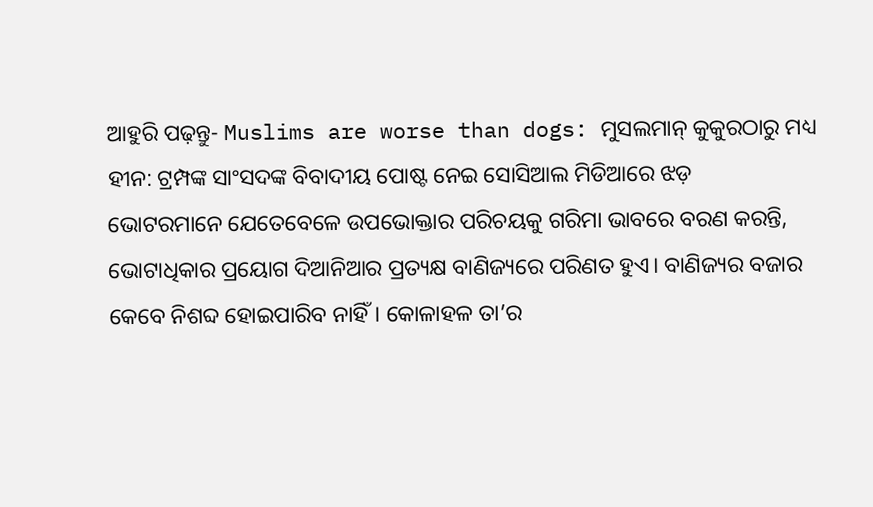ଆହୁରି ପଢ଼ନ୍ତୁ- Muslims are worse than dogs: ମୁସଲମାନ୍ କୁକୁରଠାରୁ ମଧ୍ୟ ହୀନ: ଟ୍ରମ୍ପଙ୍କ ସାଂସଦଙ୍କ ବିବାଦୀୟ ପୋଷ୍ଟ ନେଇ ସୋସିଆଲ ମିଡିଆରେ ଝଡ଼
ଭୋଟରମାନେ ଯେତେବେଳେ ଉପଭୋକ୍ତାର ପରିଚୟକୁ ଗରିମା ଭାବରେ ବରଣ କରନ୍ତି, ଭୋଟାଧିକାର ପ୍ରୟୋଗ ଦିଆନିଆର ପ୍ରତ୍ୟକ୍ଷ ବାଣିଜ୍ୟରେ ପରିଣତ ହୁଏ। ବାଣିଜ୍ୟର ବଜାର କେବେ ନିଶବ୍ଦ ହୋଇପାରିବ ନାହିଁ। କୋଳାହଳ ତା’ର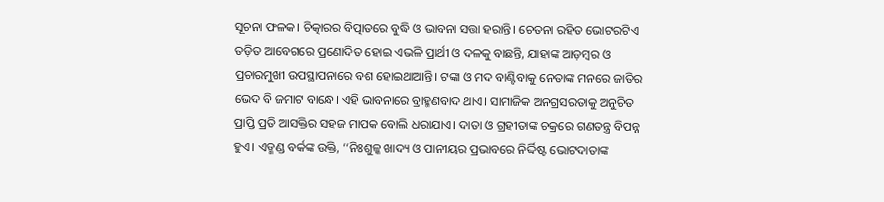ସୂଚନା ଫଳକ। ଚିତ୍କାରର ବିତ୍ପାତରେ ବୁଦ୍ଧି ଓ ଭାବନା ସତ୍ତା ହରାନ୍ତି। ଚେତନା ରହିତ ଭୋଟରଟିଏ ତଡ଼ିତ ଆବେଗରେ ପ୍ରଣୋଦିତ ହୋଇ ଏଭଳି ପ୍ରାର୍ଥୀ ଓ ଦଳକୁ ବାଛନ୍ତି, ଯାହାଙ୍କ ଆଡ଼ମ୍ବର ଓ ପ୍ରଚାରମୁଖୀ ଉପସ୍ଥାପନାରେ ବଶ ହୋଇଥାଆନ୍ତି। ଟଙ୍କା ଓ ମଦ ବାଣ୍ଟିବାକୁ ନେତାଙ୍କ ମନରେ ଜାତିର ଭେଦ ବି ଜମାଟ ବାନ୍ଧେ। ଏହି ଭାବନାରେ ବ୍ରାହ୍ମଣବାଦ ଥାଏ। ସାମାଜିକ ଅନଗ୍ରସରତାକୁ ଅନୁଚିତ ପ୍ରାପ୍ତି ପ୍ରତି ଆସକ୍ତିର ସହଜ ମାପକ ବୋଲି ଧରାଯାଏ। ଦାତା ଓ ଗ୍ରହୀତାଙ୍କ ଚକ୍ରରେ ଗଣତନ୍ତ୍ର ବିପନ୍ନ ହୁଏ। ଏଡ୍ମଣ୍ଡ ବର୍କଙ୍କ ଉକ୍ତି, ‘‘ନିଃଶୁଳ୍କ ଖାଦ୍ୟ ଓ ପାନୀୟର ପ୍ରଭାବରେ ନିର୍ଦ୍ଦିଷ୍ଟ ଭୋଟଦାତାଙ୍କ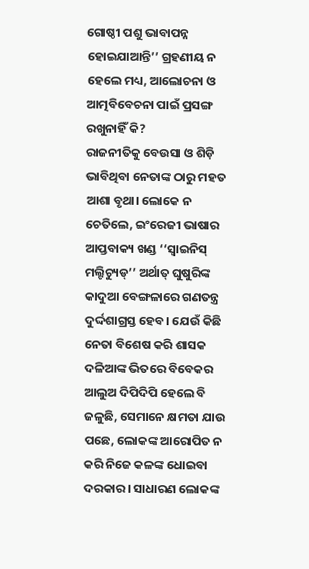ଗୋଷ୍ଠୀ ପଶୁ ଭାବାପନ୍ନ ହୋଇଯାଆନ୍ତି’’ ଗ୍ରହଣୀୟ ନ ହେଲେ ମଧ୍ୟ, ଆଲୋଚନା ଓ ଆତ୍ମବିବେଚନା ପାଇଁ ପ୍ରସଙ୍ଗ ରଖୁନାହିଁ କି?
ରାଜନୀତିକୁ ବେଉସା ଓ ଶିଡ଼ି ଭାବିଥିବା ନେତାଙ୍କ ଠାରୁ ମହତ ଆଶା ବୃଥା। ଲୋକେ ନ ଚେତିଲେ, ଇଂରେଜୀ ଭାଷାର ଆପ୍ତବାକ୍ୟ ଖଣ୍ଡ ‘‘ସ୍ବାଇନିସ୍ ମଲ୍ଟିଚ୍ୟୁଡ୍’’ ଅର୍ଥାତ୍ ଘୁଷୁରିଙ୍କ କାଦୁଆ ବେଙ୍ଗଳାରେ ଗଣତନ୍ତ୍ର ଦୁର୍ଦ୍ଦଶାଗ୍ରସ୍ତ ହେବ। ଯେଉଁ କିଛି ନେତା ବିଶେଷ କରି ଶାସକ ଦଳିଆଙ୍କ ଭିତରେ ବିବେକର ଆଲୁଅ ଦିପିଦିପି ହେଲେ ବି ଜଳୁଛି, ସେମାନେ କ୍ଷମତା ଯାଉ ପଛେ, ଲୋକଙ୍କ ଆରୋପିତ ନ କରି ନିଜେ କଳଙ୍କ ଧୋଇବା ଦରକାର। ସାଧାରଣ ଲୋକଙ୍କ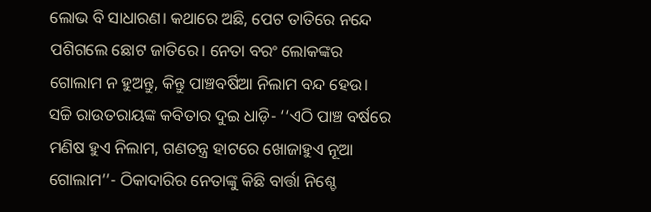ଲୋଭ ବି ସାଧାରଣ। କଥାରେ ଅଛି, ପେଟ ତାତିରେ ନନ୍ଦେ ପଶିଗଲେ ଛୋଟ ଜାତିରେ। ନେତା ବରଂ ଲୋକଙ୍କର ଗୋଲାମ ନ ହୁଅନ୍ତୁ, କିନ୍ତୁ ପାଞ୍ଚବର୍ଷିଆ ନିଲାମ ବନ୍ଦ ହେଉ। ସଚ୍ଚି ରାଉତରାୟଙ୍କ କବିତାର ଦୁଇ ଧାଡ଼ି- ‘‘ଏଠି ପାଞ୍ଚ ବର୍ଷରେ ମଣିଷ ହୁଏ ନିଲାମ, ଗଣତନ୍ତ୍ର ହାଟରେ ଖୋଜାହୁଏ ନୂଆ ଗୋଲାମ’’- ଠିକାଦାରିର ନେତାଙ୍କୁ କିଛି ବାର୍ତ୍ତା ନିଶ୍ଚେ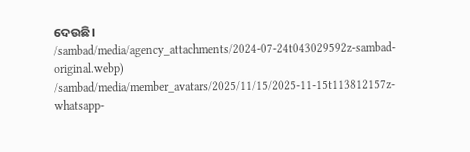ଦେଉଛି।
/sambad/media/agency_attachments/2024-07-24t043029592z-sambad-original.webp)
/sambad/media/member_avatars/2025/11/15/2025-11-15t113812157z-whatsapp-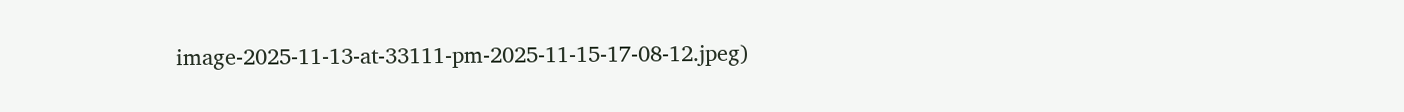image-2025-11-13-at-33111-pm-2025-11-15-17-08-12.jpeg)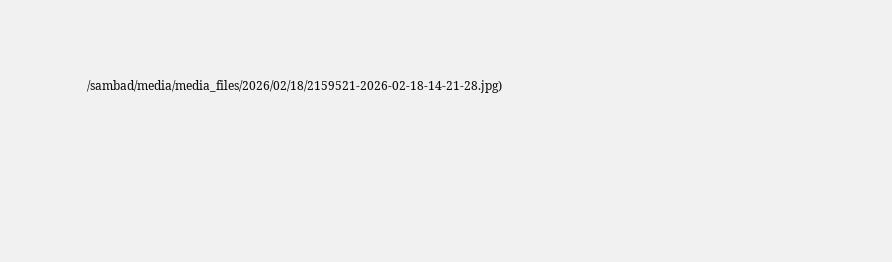/sambad/media/media_files/2026/02/18/2159521-2026-02-18-14-21-28.jpg)